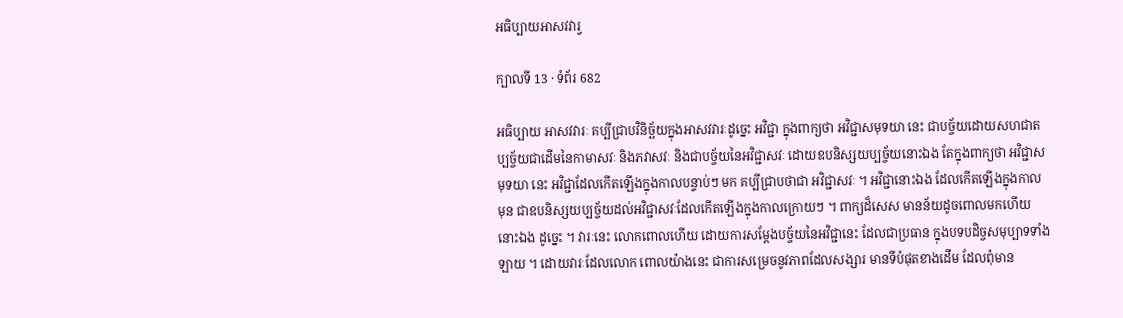អធិប្បាយអាសវវារ្វ

ក្បាលទី 13 · ទំព័រ 682

អធិប្បាយ អាសវវារៈ គប្បីជ្រាបវិនិច្ឆ័យក្នុងអាសវវារៈដូច្នេះ អវិជ្ជា ក្នុងពាក្យថា អវិជ្ជាសមុទយា នេះ ជាបច្ច័យដោយសហជាតប្បច្ច័យជាដើមនៃកាមាសវៈ និងភវាសវៈ និងជាបច្ច័យនៃអវិជ្ជាសវៈ ដោយឧបនិស្សយប្បច្ច័យនោះឯង តែក្នុងពាក្យថា អវិជ្ជាសមុទយា នេះ អវិជ្ជាដែលកើតឡើងក្នុងកាលបន្ទាប់ៗ មក គប្បីជ្រាបថាជា អវិជ្ជាសវៈ ។ អវិជ្ជានោះឯង ដែលកើតឡើងក្នុងកាល មុន ជាឧបនិស្សយប្បច្ច័យដល់អវិជ្ជាសវៈដែលកើតឡើងក្នុងកាលក្រោយៗ ។ ពាក្យដ៏សេស មានន័យដូចពោលមកហើយនោះឯង ដូច្នេះ ។ វារៈនេះ លោកពោលហើយ ដោយការសម្តែងបច្ច័យនៃអវិជ្ជានេះ ដែលជាប្រធាន ក្នុងបទបដិច្ចសមុប្បាទទាំងឡាយ ។ ដោយវារៈដែលលោក ពោលយ៉ាងនេះ ជាការសម្រេចនូវភាពដែលសង្សារ មានទីបំផុតខាងដើម ដែលពុំមាន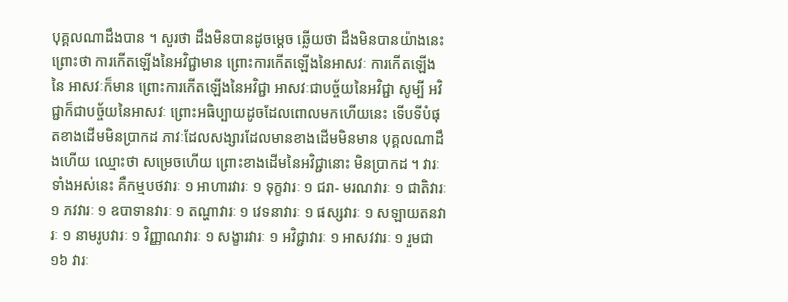បុគ្គលណាដឹងបាន ។ សួរថា ដឹងមិនបានដូចម្តេច ឆ្លើយថា ដឹងមិនបានយ៉ាងនេះ ព្រោះថា ការកើតឡើងនៃអវិជ្ជាមាន ព្រោះការកើតឡើងនៃអាសវៈ ការកើតឡើងនៃ អាសវៈក៏មាន ព្រោះការកើតឡើងនៃអវិជ្ជា អាសវៈជាបច្ច័យនៃអវិជ្ជា សូម្បី អវិជ្ជាក៏ជាបច្ច័យនៃអាសវៈ ព្រោះអធិប្បាយដូចដែលពោលមកហើយនេះ ទើបទីបំផុតខាងដើមមិនប្រាកដ ភាវៈដែលសង្សារដែលមានខាងដើមមិនមាន បុគ្គលណាដឹងហើយ ឈ្មោះថា សម្រេចហើយ ព្រោះខាងដើមនៃអវិជ្ជានោះ មិនប្រាកដ ។ វារៈទាំងអស់នេះ គឺកម្មបថវារៈ ១ អាហារវារៈ ១ ទុក្ខវារៈ ១ ជរា- មរណវារៈ ១ ជាតិវារៈ ១ ភវវារៈ ១ ឧបាទានវារៈ ១ តណ្ហាវារៈ ១ វេទនាវារៈ ១ ផស្សវារៈ ១ សឡាយតនវារៈ ១ នាមរូបវារៈ ១ វិញ្ញាណវារៈ ១ សង្ខារវារៈ ១ អវិជ្ជាវារៈ ១ អាសវវារៈ ១ រួមជា ១៦ វារៈ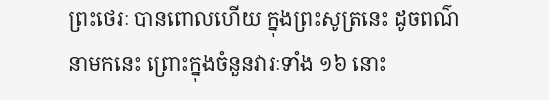ព្រះថេរៈ បានពោលហើយ ក្នុងព្រះសូត្រនេះ ដូចពណ៌នាមកនេះ ព្រោះក្នុងចំនួនវារៈទាំង ១៦ នោះ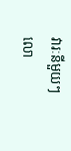វារៈនីមួយៗ លោ